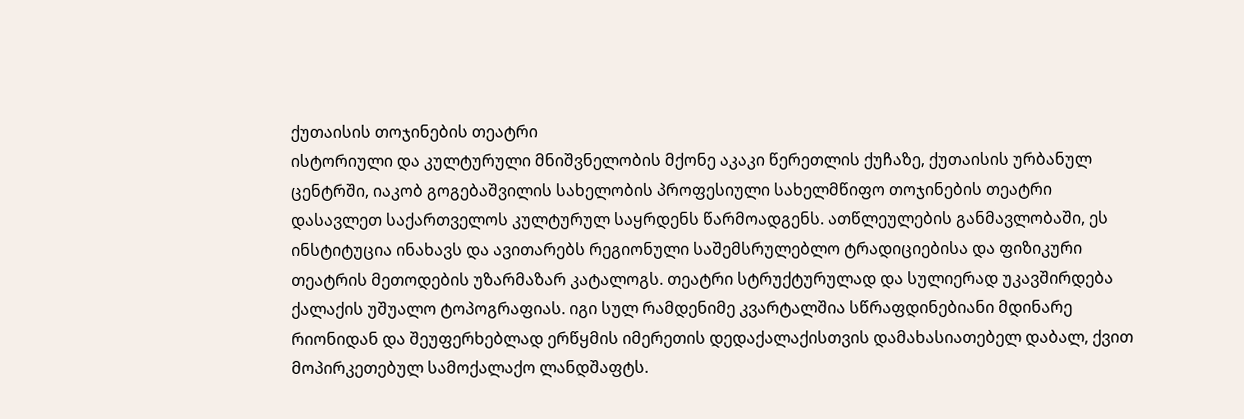ქუთაისის თოჯინების თეატრი
ისტორიული და კულტურული მნიშვნელობის მქონე აკაკი წერეთლის ქუჩაზე, ქუთაისის ურბანულ ცენტრში, იაკობ გოგებაშვილის სახელობის პროფესიული სახელმწიფო თოჯინების თეატრი დასავლეთ საქართველოს კულტურულ საყრდენს წარმოადგენს. ათწლეულების განმავლობაში, ეს ინსტიტუცია ინახავს და ავითარებს რეგიონული საშემსრულებლო ტრადიციებისა და ფიზიკური თეატრის მეთოდების უზარმაზარ კატალოგს. თეატრი სტრუქტურულად და სულიერად უკავშირდება ქალაქის უშუალო ტოპოგრაფიას. იგი სულ რამდენიმე კვარტალშია სწრაფდინებიანი მდინარე რიონიდან და შეუფერხებლად ერწყმის იმერეთის დედაქალაქისთვის დამახასიათებელ დაბალ, ქვით მოპირკეთებულ სამოქალაქო ლანდშაფტს.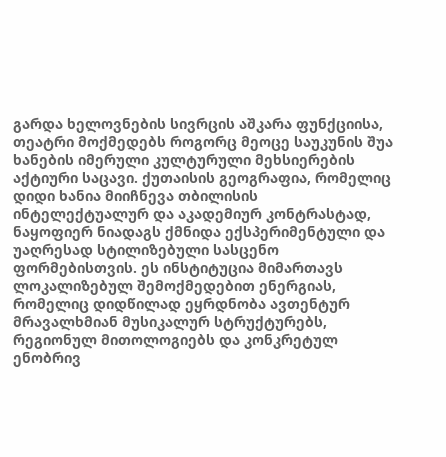გარდა ხელოვნების სივრცის აშკარა ფუნქციისა, თეატრი მოქმედებს როგორც მეოცე საუკუნის შუა ხანების იმერული კულტურული მეხსიერების აქტიური საცავი. ქუთაისის გეოგრაფია, რომელიც დიდი ხანია მიიჩნევა თბილისის ინტელექტუალურ და აკადემიურ კონტრასტად, ნაყოფიერ ნიადაგს ქმნიდა ექსპერიმენტული და უაღრესად სტილიზებული სასცენო ფორმებისთვის. ეს ინსტიტუცია მიმართავს ლოკალიზებულ შემოქმედებით ენერგიას, რომელიც დიდწილად ეყრდნობა ავთენტურ მრავალხმიან მუსიკალურ სტრუქტურებს, რეგიონულ მითოლოგიებს და კონკრეტულ ენობრივ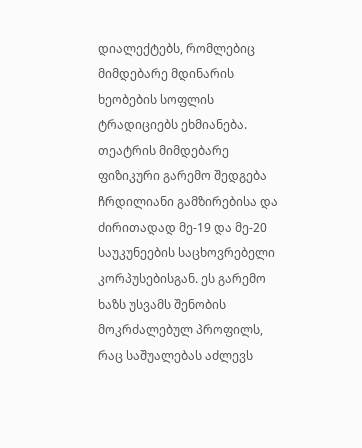დიალექტებს, რომლებიც მიმდებარე მდინარის ხეობების სოფლის ტრადიციებს ეხმიანება.
თეატრის მიმდებარე ფიზიკური გარემო შედგება ჩრდილიანი გამზირებისა და ძირითადად მე-19 და მე-20 საუკუნეების საცხოვრებელი კორპუსებისგან. ეს გარემო ხაზს უსვამს შენობის მოკრძალებულ პროფილს, რაც საშუალებას აძლევს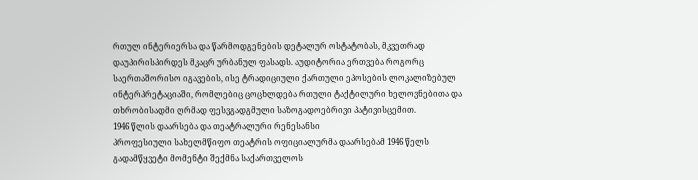რთულ ინტერიერსა და წარმოდგენების დეტალურ ოსტატობას, მკვეთრად დაუპირისპირდეს მკაცრ ურბანულ ფასადს. აუდიტორია ერთვება როგორც საერთაშორისო იგავების, ისე ტრადიციული ქართული ეპოსების ლოკალიზებულ ინტერპრეტაციაში, რომლებიც ცოცხლდება რთული ტაქტილური ხელოვნებითა და თხრობისადმი ღრმად ფესვგადგმული საზოგადოებრივი პატივისცემით.
1946 წლის დაარსება და თეატრალური რენესანსი
პროფესიული სახელმწიფო თეატრის ოფიციალურმა დაარსებამ 1946 წელს გადამწყვეტი მომენტი შექმნა საქართველოს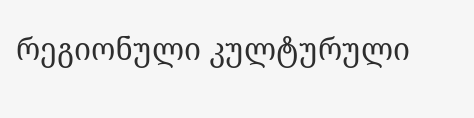რეგიონული კულტურული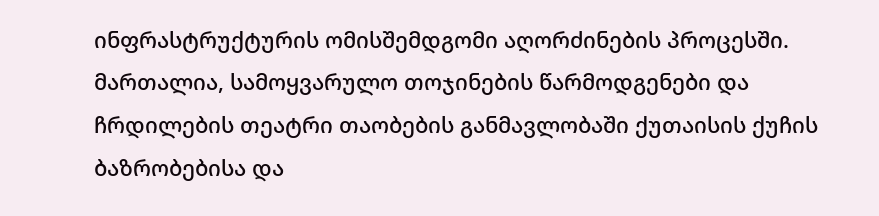ინფრასტრუქტურის ომისშემდგომი აღორძინების პროცესში. მართალია, სამოყვარულო თოჯინების წარმოდგენები და ჩრდილების თეატრი თაობების განმავლობაში ქუთაისის ქუჩის ბაზრობებისა და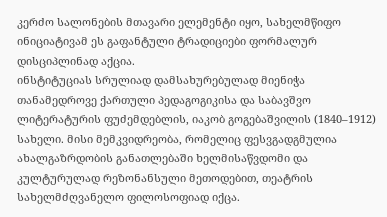კერძო სალონების მთავარი ელემენტი იყო, სახელმწიფო ინიციატივამ ეს გაფანტული ტრადიციები ფორმალურ დისციპლინად აქცია.
ინსტიტუციას სრულიად დამსახურებულად მიენიჭა თანამედროვე ქართული პედაგოგიკისა და საბავშვო ლიტერატურის ფუძემდებლის, იაკობ გოგებაშვილის (1840–1912) სახელი. მისი მემკვიდრეობა, რომელიც ფესვგადგმულია ახალგაზრდობის განათლებაში ხელმისაწვდომი და კულტურულად რეზონანსული მეთოდებით, თეატრის სახელმძღვანელო ფილოსოფიად იქცა.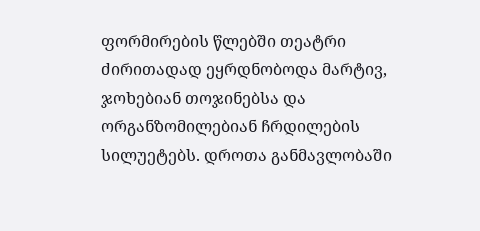ფორმირების წლებში თეატრი ძირითადად ეყრდნობოდა მარტივ, ჯოხებიან თოჯინებსა და ორგანზომილებიან ჩრდილების სილუეტებს. დროთა განმავლობაში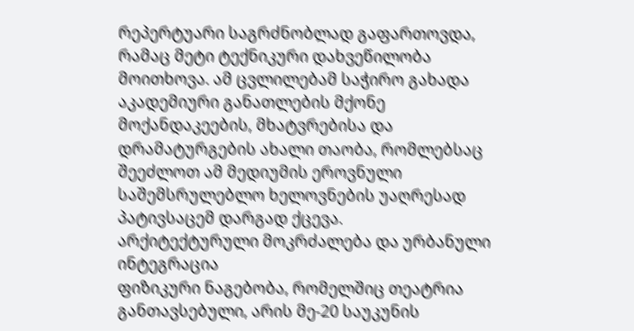რეპერტუარი საგრძნობლად გაფართოვდა, რამაც მეტი ტექნიკური დახვეწილობა მოითხოვა. ამ ცვლილებამ საჭირო გახადა აკადემიური განათლების მქონე მოქანდაკეების, მხატვრებისა და დრამატურგების ახალი თაობა, რომლებსაც შეეძლოთ ამ მედიუმის ეროვნული საშემსრულებლო ხელოვნების უაღრესად პატივსაცემ დარგად ქცევა.
არქიტექტურული მოკრძალება და ურბანული ინტეგრაცია
ფიზიკური ნაგებობა, რომელშიც თეატრია განთავსებული, არის მე-20 საუკუნის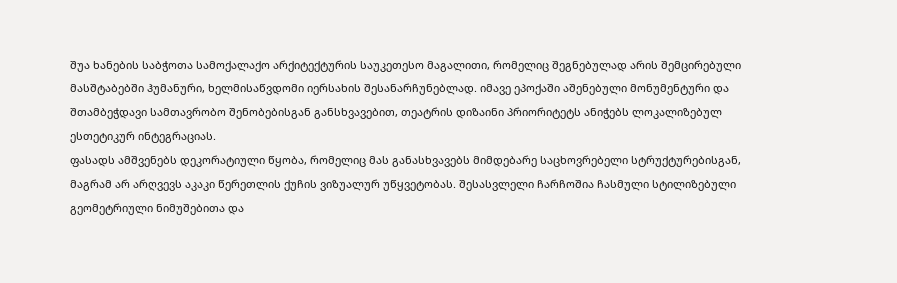შუა ხანების საბჭოთა სამოქალაქო არქიტექტურის საუკეთესო მაგალითი, რომელიც შეგნებულად არის შემცირებული მასშტაბებში ჰუმანური, ხელმისაწვდომი იერსახის შესანარჩუნებლად. იმავე ეპოქაში აშენებული მონუმენტური და შთამბეჭდავი სამთავრობო შენობებისგან განსხვავებით, თეატრის დიზაინი პრიორიტეტს ანიჭებს ლოკალიზებულ ესთეტიკურ ინტეგრაციას.
ფასადს ამშვენებს დეკორატიული წყობა, რომელიც მას განასხვავებს მიმდებარე საცხოვრებელი სტრუქტურებისგან, მაგრამ არ არღვევს აკაკი წერეთლის ქუჩის ვიზუალურ უწყვეტობას. შესასვლელი ჩარჩოშია ჩასმული სტილიზებული გეომეტრიული ნიმუშებითა და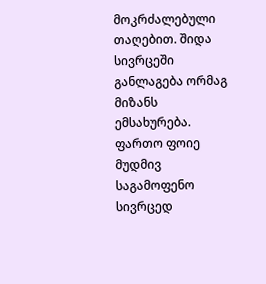მოკრძალებული თაღებით. შიდა სივრცეში განლაგება ორმაგ მიზანს ემსახურება. ფართო ფოიე მუდმივ საგამოფენო სივრცედ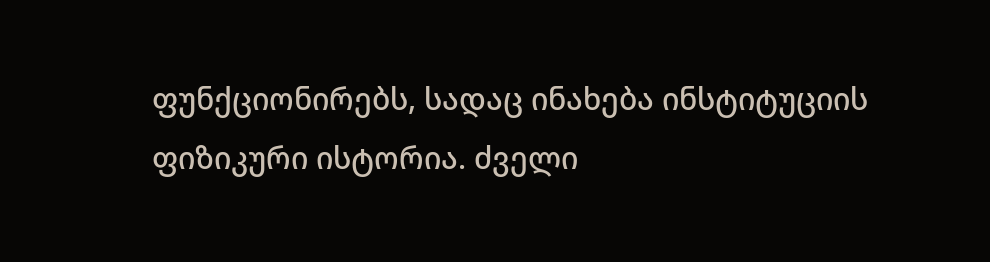ფუნქციონირებს, სადაც ინახება ინსტიტუციის ფიზიკური ისტორია. ძველი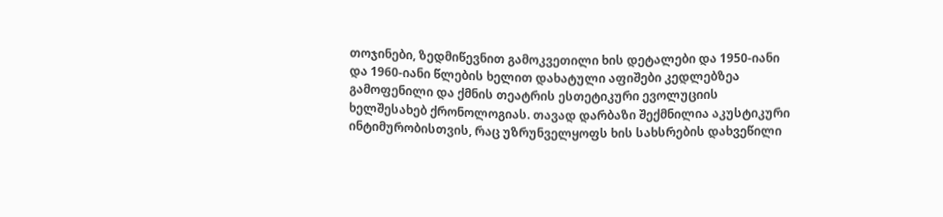თოჯინები, ზედმიწევნით გამოკვეთილი ხის დეტალები და 1950-იანი და 1960-იანი წლების ხელით დახატული აფიშები კედლებზეა გამოფენილი და ქმნის თეატრის ესთეტიკური ევოლუციის ხელშესახებ ქრონოლოგიას. თავად დარბაზი შექმნილია აკუსტიკური ინტიმურობისთვის, რაც უზრუნველყოფს ხის სახსრების დახვეწილი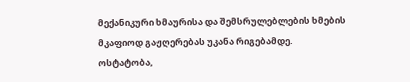მექანიკური ხმაურისა და შემსრულებლების ხმების მკაფიოდ გაჟღერებას უკანა რიგებამდე.
ოსტატობა,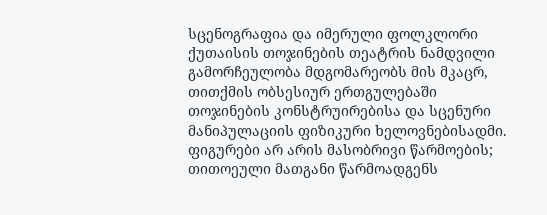სცენოგრაფია და იმერული ფოლკლორი
ქუთაისის თოჯინების თეატრის ნამდვილი გამორჩეულობა მდგომარეობს მის მკაცრ, თითქმის ობსესიურ ერთგულებაში თოჯინების კონსტრუირებისა და სცენური მანიპულაციის ფიზიკური ხელოვნებისადმი. ფიგურები არ არის მასობრივი წარმოების; თითოეული მათგანი წარმოადგენს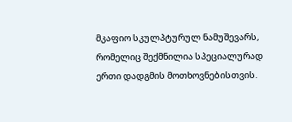მკაფიო სკულპტურულ ნამუშევარს, რომელიც შექმნილია სპეციალურად ერთი დადგმის მოთხოვნებისთვის.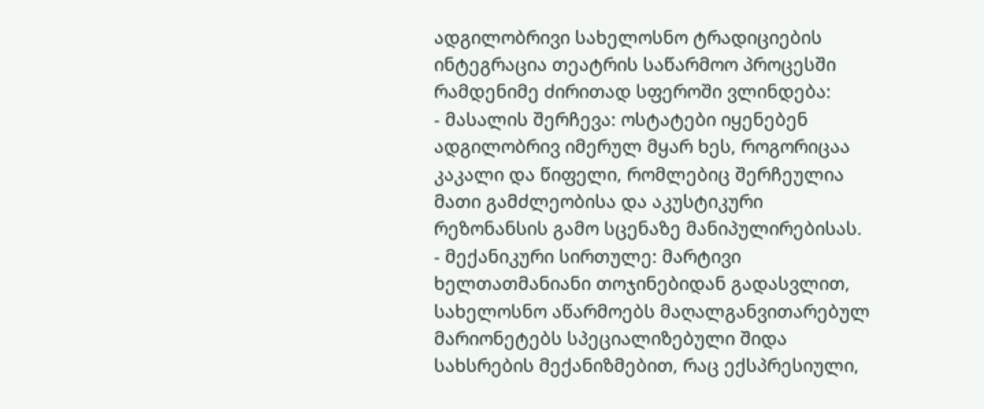ადგილობრივი სახელოსნო ტრადიციების ინტეგრაცია თეატრის საწარმოო პროცესში რამდენიმე ძირითად სფეროში ვლინდება:
- მასალის შერჩევა: ოსტატები იყენებენ ადგილობრივ იმერულ მყარ ხეს, როგორიცაა კაკალი და წიფელი, რომლებიც შერჩეულია მათი გამძლეობისა და აკუსტიკური რეზონანსის გამო სცენაზე მანიპულირებისას.
- მექანიკური სირთულე: მარტივი ხელთათმანიანი თოჯინებიდან გადასვლით, სახელოსნო აწარმოებს მაღალგანვითარებულ მარიონეტებს სპეციალიზებული შიდა სახსრების მექანიზმებით, რაც ექსპრესიული,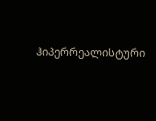ჰიპერრეალისტური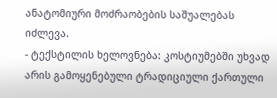ანატომიური მოძრაობების საშუალებას იძლევა.
- ტექსტილის ხელოვნება: კოსტიუმებში უხვად არის გამოყენებული ტრადიციული ქართული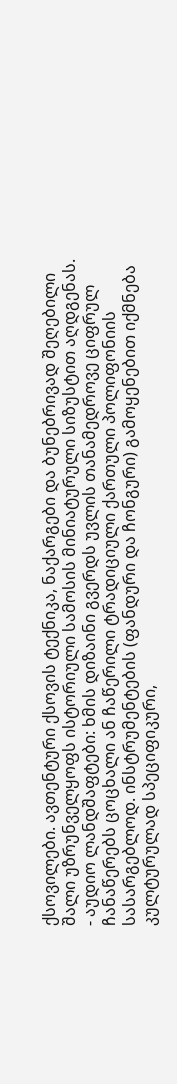ქსოვილები. ავთენტური ქსოვის ტექნიკა, ნაქარგები და ბუნებრივად შეღებილი შალი უზრუნველყოფს ისტორიული სამოსის მინიატურული სიზუსტით აღდგენას.
- აუდიო ლანდშაფტები: ხმის დიზაინი გვერდს უვლის თანამედროვე ციფრულ ჩანაწერებს ცოცხალი ან ჩაწერილი ტრადიციული ქართული პოლიფონიის სასარგებლოდ. ინსტრუმენტების (ფანდური და ჩონგური) გამოყენებით იქმნება კულტურულად სპეციფიკური,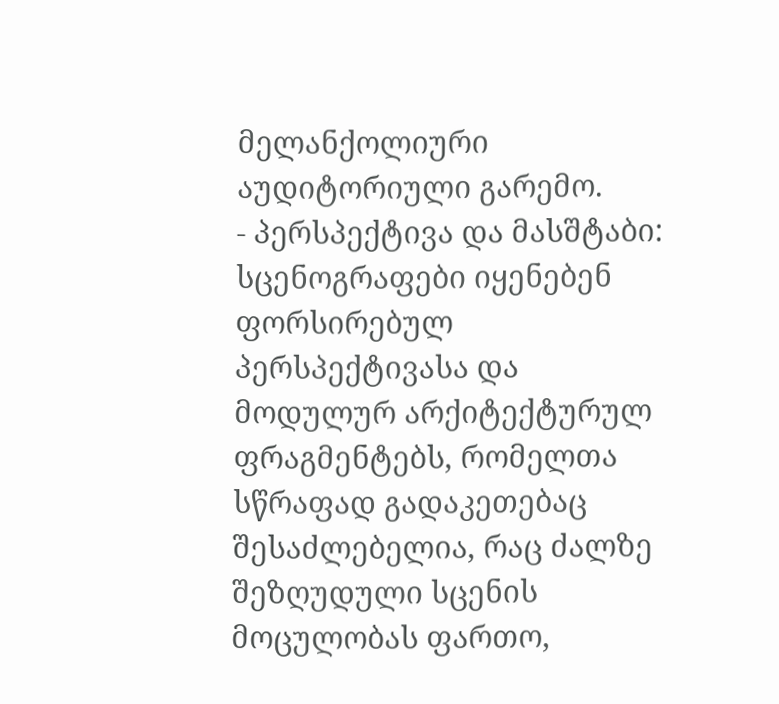მელანქოლიური აუდიტორიული გარემო.
- პერსპექტივა და მასშტაბი: სცენოგრაფები იყენებენ ფორსირებულ პერსპექტივასა და მოდულურ არქიტექტურულ ფრაგმენტებს, რომელთა სწრაფად გადაკეთებაც შესაძლებელია, რაც ძალზე შეზღუდული სცენის მოცულობას ფართო,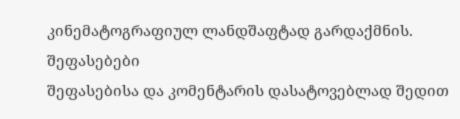კინემატოგრაფიულ ლანდშაფტად გარდაქმნის.
შეფასებები
შეფასებისა და კომენტარის დასატოვებლად შედით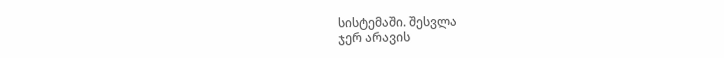სისტემაში. შესვლა
ჯერ არავის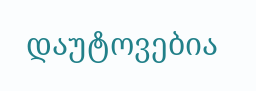დაუტოვებია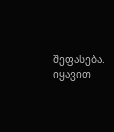შეფასება. იყავით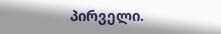პირველი.